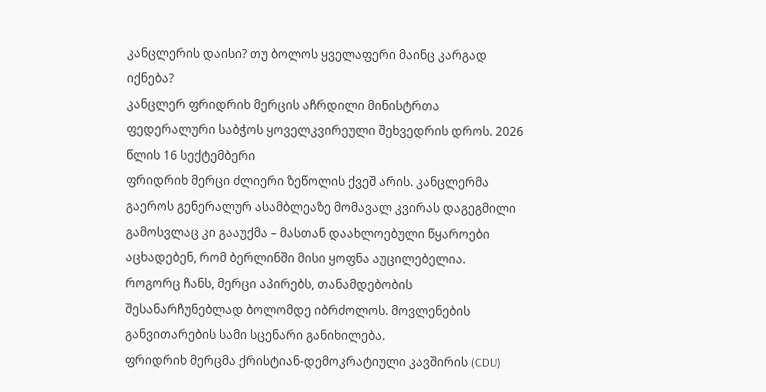კანცლერის დაისი? თუ ბოლოს ყველაფერი მაინც კარგად იქნება?
კანცლერ ფრიდრიხ მერცის აჩრდილი მინისტრთა ფედერალური საბჭოს ყოველკვირეული შეხვედრის დროს. 2026 წლის 16 სექტემბერი
ფრიდრიხ მერცი ძლიერი ზეწოლის ქვეშ არის. კანცლერმა გაეროს გენერალურ ასამბლეაზე მომავალ კვირას დაგეგმილი გამოსვლაც კი გააუქმა – მასთან დაახლოებული წყაროები აცხადებენ, რომ ბერლინში მისი ყოფნა აუცილებელია. როგორც ჩანს, მერცი აპირებს, თანამდებობის შესანარჩუნებლად ბოლომდე იბრძოლოს. მოვლენების განვითარების სამი სცენარი განიხილება.
ფრიდრიხ მერცმა ქრისტიან-დემოკრატიული კავშირის (CDU)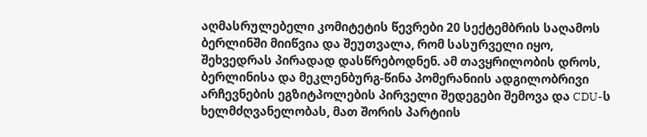აღმასრულებელი კომიტეტის წევრები 20 სექტემბრის საღამოს ბერლინში მიიწვია და შეუთვალა, რომ სასურველი იყო, შეხვედრას პირადად დასწრებოდნენ. ამ თავყრილობის დროს, ბერლინისა და მეკლენბურგ-წინა პომერანიის ადგილობრივი არჩევნების ეგზიტპოლების პირველი შედეგები შემოვა და CDU-ს ხელმძღვანელობას, მათ შორის პარტიის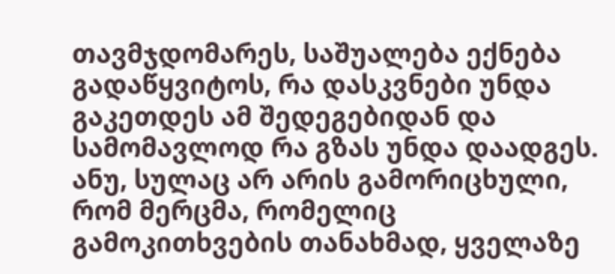თავმჯდომარეს, საშუალება ექნება გადაწყვიტოს, რა დასკვნები უნდა გაკეთდეს ამ შედეგებიდან და სამომავლოდ რა გზას უნდა დაადგეს. ანუ, სულაც არ არის გამორიცხული, რომ მერცმა, რომელიც გამოკითხვების თანახმად, ყველაზე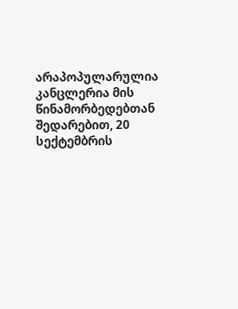არაპოპულარულია კანცლერია მის წინამორბედებთან შედარებით, 20 სექტემბრის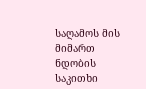საღამოს მის მიმართ ნდობის საკითხი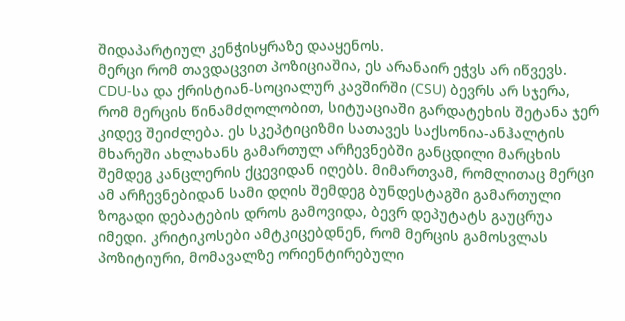შიდაპარტიულ კენჭისყრაზე დააყენოს.
მერცი რომ თავდაცვით პოზიციაშია, ეს არანაირ ეჭვს არ იწვევს. CDU-სა და ქრისტიან-სოციალურ კავშირში (CSU) ბევრს არ სჯერა, რომ მერცის წინამძღოლობით, სიტუაციაში გარდატეხის შეტანა ჯერ კიდევ შეიძლება. ეს სკეპტიციზმი სათავეს საქსონია-ანჰალტის მხარეში ახლახანს გამართულ არჩევნებში განცდილი მარცხის შემდეგ კანცლერის ქცევიდან იღებს. მიმართვამ, რომლითაც მერცი ამ არჩევნებიდან სამი დღის შემდეგ ბუნდესტაგში გამართული ზოგადი დებატების დროს გამოვიდა, ბევრ დეპუტატს გაუცრუა იმედი. კრიტიკოსები ამტკიცებდნენ, რომ მერცის გამოსვლას პოზიტიური, მომავალზე ორიენტირებული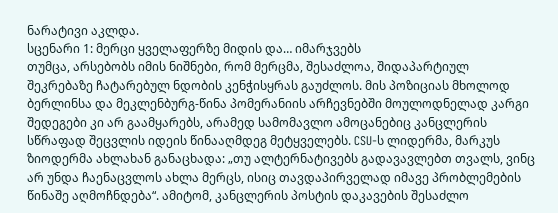ნარატივი აკლდა.
სცენარი 1: მერცი ყველაფერზე მიდის და… იმარჯვებს
თუმცა, არსებობს იმის ნიშნები, რომ მერცმა, შესაძლოა, შიდაპარტიულ შეკრებაზე ჩატარებულ ნდობის კენჭისყრას გაუძლოს. მის პოზიციას მხოლოდ ბერლინსა და მეკლენბურგ-წინა პომერანიის არჩევნებში მოულოდნელად კარგი შედეგები კი არ გაამყარებს, არამედ სამომავლო ამოცანებიც კანცლერის სწრაფად შეცვლის იდეის წინააღმდეგ მეტყველებს. CSU-ს ლიდერმა, მარკუს ზიოდერმა ახლახან განაცხადა: „თუ ალტერნატივებს გადავავლებთ თვალს, ვინც არ უნდა ჩაენაცვლოს ახლა მერცს, ისიც თავდაპირველად იმავე პრობლემების წინაშე აღმოჩნდება“. ამიტომ, კანცლერის პოსტის დაკავების შესაძლო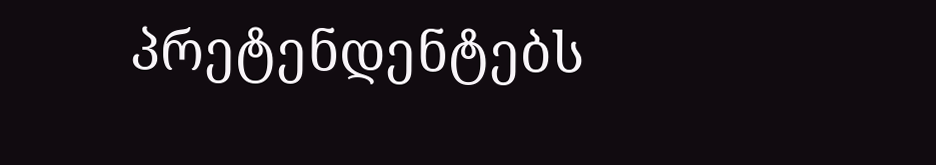პრეტენდენტებს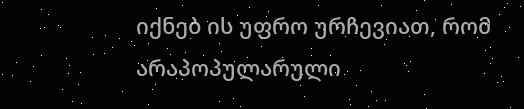იქნებ ის უფრო ურჩევიათ, რომ არაპოპულარული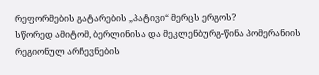რეფორმების გატარების „პატივი“ მერცს ერგოს?
სწორედ ამიტომ, ბერლინისა და მეკლენბურგ-წინა პომერანიის რეგიონულ არჩევნების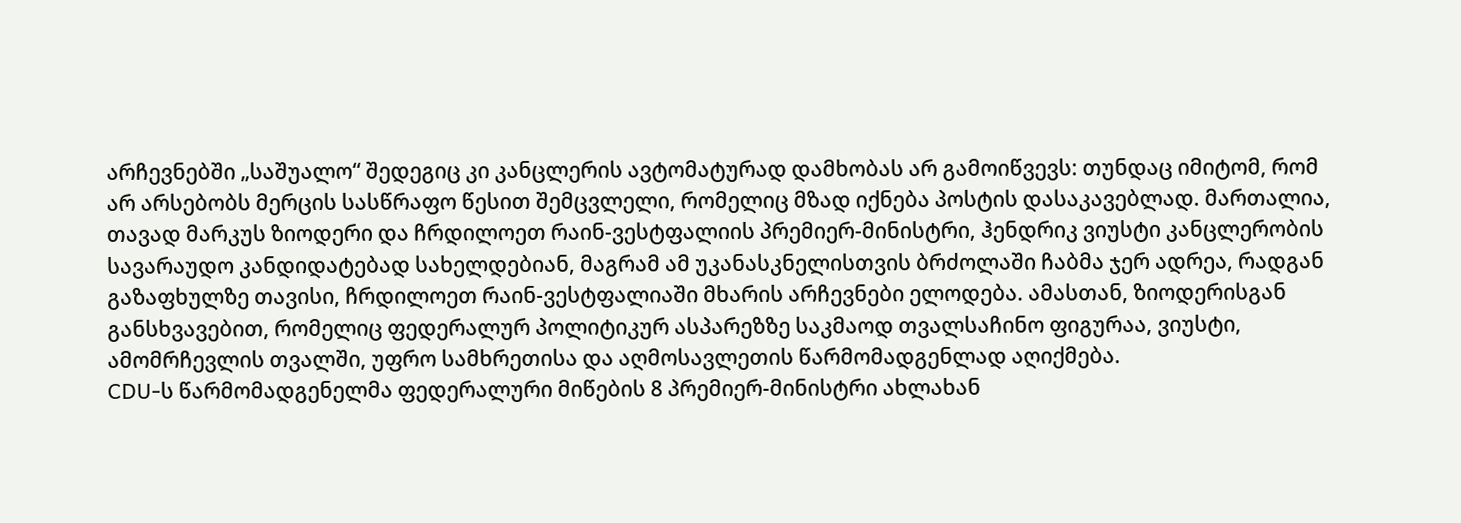არჩევნებში „საშუალო“ შედეგიც კი კანცლერის ავტომატურად დამხობას არ გამოიწვევს: თუნდაც იმიტომ, რომ არ არსებობს მერცის სასწრაფო წესით შემცვლელი, რომელიც მზად იქნება პოსტის დასაკავებლად. მართალია, თავად მარკუს ზიოდერი და ჩრდილოეთ რაინ-ვესტფალიის პრემიერ-მინისტრი, ჰენდრიკ ვიუსტი კანცლერობის სავარაუდო კანდიდატებად სახელდებიან, მაგრამ ამ უკანასკნელისთვის ბრძოლაში ჩაბმა ჯერ ადრეა, რადგან გაზაფხულზე თავისი, ჩრდილოეთ რაინ-ვესტფალიაში მხარის არჩევნები ელოდება. ამასთან, ზიოდერისგან განსხვავებით, რომელიც ფედერალურ პოლიტიკურ ასპარეზზე საკმაოდ თვალსაჩინო ფიგურაა, ვიუსტი, ამომრჩევლის თვალში, უფრო სამხრეთისა და აღმოსავლეთის წარმომადგენლად აღიქმება.
CDU-ს წარმომადგენელმა ფედერალური მიწების 8 პრემიერ-მინისტრი ახლახან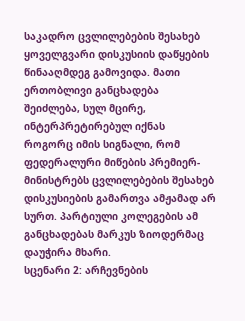საკადრო ცვლილებების შესახებ ყოველგვარი დისკუსიის დაწყების წინააღმდეგ გამოვიდა. მათი ერთობლივი განცხადება შეიძლება, სულ მცირე, ინტერპრეტირებულ იქნას როგორც იმის სიგნალი, რომ ფედერალური მიწების პრემიერ-მინისტრებს ცვლილებების შესახებ დისკუსიების გამართვა ამჟამად არ სურთ. პარტიული კოლეგების ამ განცხადებას მარკუს ზიოდერმაც დაუჭირა მხარი.
სცენარი 2: არჩევნების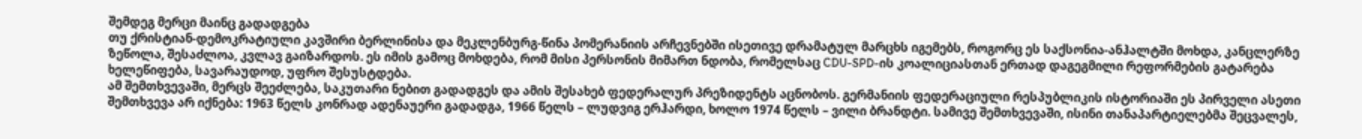შემდეგ მერცი მაინც გადადგება
თუ ქრისტიან-დემოკრატიული კავშირი ბერლინისა და მეკლენბურგ-წინა პომერანიის არჩევნებში ისეთივე დრამატულ მარცხს იგემებს, როგორც ეს საქსონია-ანჰალტში მოხდა, კანცლერზე ზეწოლა, შესაძლოა, კვლავ გაიზარდოს. ეს იმის გამოც მოხდება, რომ მისი პერსონის მიმართ ნდობა, რომელსაც CDU-SPD-ის კოალიციასთან ერთად დაგეგმილი რეფორმების გატარება ხელეწიფება, სავარაუდოდ, უფრო შესუსტდება.
ამ შემთხვევაში, მერცს შეეძლება, საკუთარი ნებით გადადგეს და ამის შესახებ ფედერალურ პრეზიდენტს აცნობოს. გერმანიის ფედერაციული რესპუბლიკის ისტორიაში ეს პირველი ასეთი შემთხვევა არ იქნება: 1963 წელს კონრად ადენაუერი გადადგა, 1966 წელს – ლუდვიგ ერჰარდი, ხოლო 1974 წელს – ვილი ბრანდტი. სამივე შემთხვევაში, ისინი თანაპარტიელებმა შეცვალეს,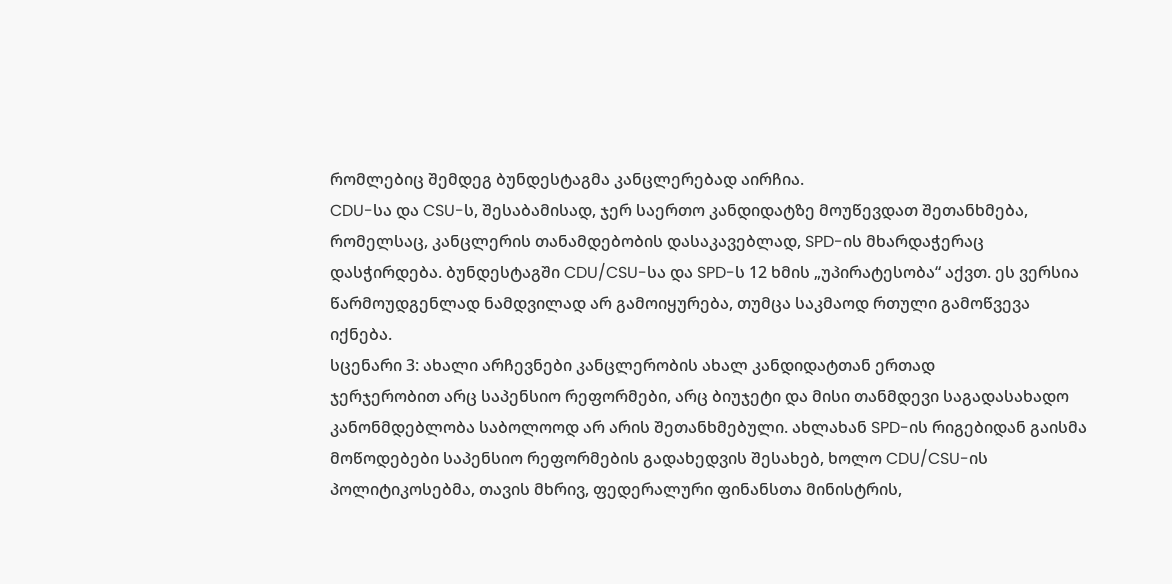რომლებიც შემდეგ ბუნდესტაგმა კანცლერებად აირჩია.
CDU-სა და CSU-ს, შესაბამისად, ჯერ საერთო კანდიდატზე მოუწევდათ შეთანხმება, რომელსაც, კანცლერის თანამდებობის დასაკავებლად, SPD-ის მხარდაჭერაც დასჭირდება. ბუნდესტაგში CDU/CSU-სა და SPD-ს 12 ხმის „უპირატესობა“ აქვთ. ეს ვერსია წარმოუდგენლად ნამდვილად არ გამოიყურება, თუმცა საკმაოდ რთული გამოწვევა იქნება.
სცენარი 3: ახალი არჩევნები კანცლერობის ახალ კანდიდატთან ერთად
ჯერჯერობით არც საპენსიო რეფორმები, არც ბიუჯეტი და მისი თანმდევი საგადასახადო კანონმდებლობა საბოლოოდ არ არის შეთანხმებული. ახლახან SPD-ის რიგებიდან გაისმა მოწოდებები საპენსიო რეფორმების გადახედვის შესახებ, ხოლო CDU/CSU-ის პოლიტიკოსებმა, თავის მხრივ, ფედერალური ფინანსთა მინისტრის,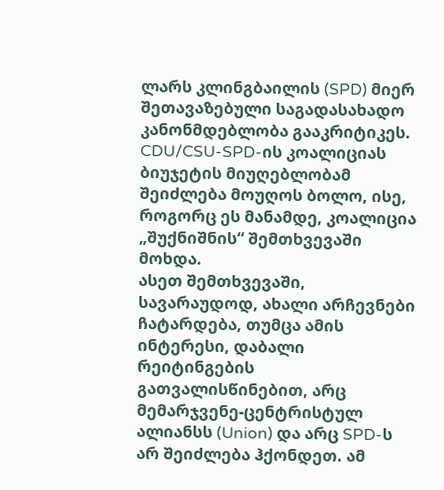ლარს კლინგბაილის (SPD) მიერ შეთავაზებული საგადასახადო კანონმდებლობა გააკრიტიკეს. CDU/CSU-SPD-ის კოალიციას ბიუჯეტის მიუღებლობამ შეიძლება მოუღოს ბოლო, ისე, როგორც ეს მანამდე, კოალიცია „შუქნიშნის“ შემთხვევაში მოხდა.
ასეთ შემთხვევაში, სავარაუდოდ, ახალი არჩევნები ჩატარდება, თუმცა ამის ინტერესი, დაბალი რეიტინგების გათვალისწინებით, არც მემარჯვენე-ცენტრისტულ ალიანსს (Union) და არც SPD-ს არ შეიძლება ჰქონდეთ. ამ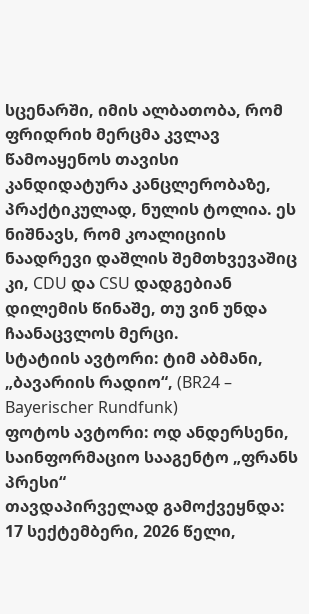სცენარში, იმის ალბათობა, რომ ფრიდრიხ მერცმა კვლავ წამოაყენოს თავისი კანდიდატურა კანცლერობაზე, პრაქტიკულად, ნულის ტოლია. ეს ნიშნავს, რომ კოალიციის ნაადრევი დაშლის შემთხვევაშიც კი, CDU და CSU დადგებიან დილემის წინაშე, თუ ვინ უნდა ჩაანაცვლოს მერცი.
სტატიის ავტორი: ტიმ აბმანი, „ბავარიის რადიო“, (BR24 – Bayerischer Rundfunk)
ფოტოს ავტორი: ოდ ანდერსენი, საინფორმაციო სააგენტო „ფრანს პრესი“
თავდაპირველად გამოქვეყნდა: 17 სექტემბერი, 2026 წელი,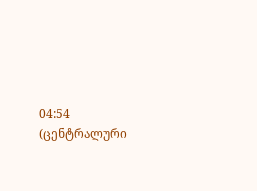04:54 (ცენტრალური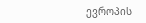ევროპის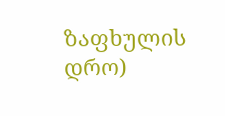ზაფხულის დრო)